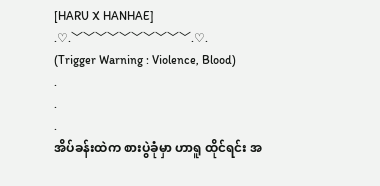[HARU X HANHAE]
.♡.﹀﹀﹀﹀﹀﹀﹀﹀﹀﹀.♡.
(Trigger Warning : Violence, Blood)
.
.
.
အိပ်ခန်းထဲက စားပွဲခုံမှာ ဟာရူ ထိုင်ရင်း အ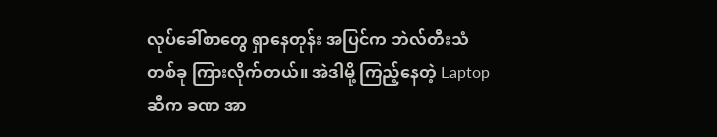လုပ်ခေါ်စာတွေ ရှာနေတုန်း အပြင်က ဘဲလ်တီးသံတစ်ခု ကြားလိုက်တယ်။ အဲဒါမို့ ကြည့်နေတဲ့ Laptop ဆီက ခဏ အာ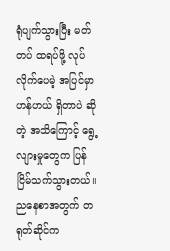ရုံပျက်သွားပြီး မတ်တပ် ထရပ်ဖို့ လုပ်လိုက်ပေမဲ့ အပြင်မှာ ဟန်ဟယ် ရှိတာပဲ ဆိုတဲ့ အသိကြောင့် ရွေ့လျားမှုတွေက ပြန်ငြိမ်သက်သွားတယ်။
ညနေစာအတွက် တရုတ်ဆိုင်က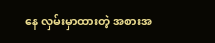နေ လှမ်းမှာထားတဲ့ အစားအ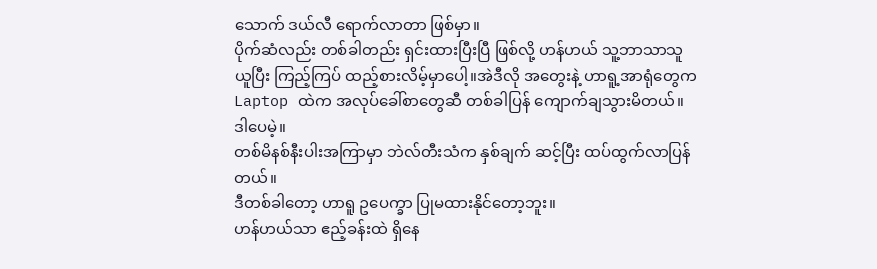သောက် ဒယ်လီ ရောက်လာတာ ဖြစ်မှာ။
ပိုက်ဆံလည်း တစ်ခါတည်း ရှင်းထားပြီးပြီ ဖြစ်လို့ ဟန်ဟယ် သူ့ဘာသာသူ ယူပြီး ကြည့်ကြပ် ထည့်စားလိမ့်မှာပေါ့။အဲဒီလို အတွေးနဲ့ ဟာရူ့အာရုံတွေက Laptop ထဲက အလုပ်ခေါ်စာတွေဆီ တစ်ခါပြန် ကျောက်ချသွားမိတယ်။
ဒါပေမဲ့။
တစ်မိနစ်နီးပါးအကြာမှာ ဘဲလ်တီးသံက နှစ်ချက် ဆင့်ပြီး ထပ်ထွက်လာပြန်တယ်။
ဒီတစ်ခါတော့ ဟာရူ ဥပေက္ခာ ပြုမထားနိုင်တော့ဘူး။
ဟန်ဟယ်သာ ဧည့်ခန်းထဲ ရှိနေ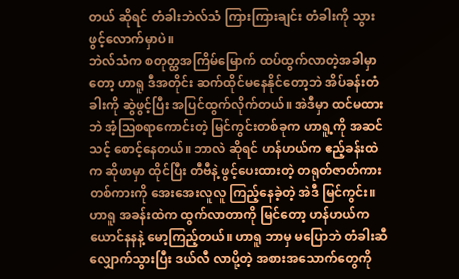တယ် ဆိုရင် တံခါးဘဲလ်သံ ကြားကြားချင်း တံခါးကို သွားဖွင့်လောက်မှာပဲ။
ဘဲလ်သံက စတုတ္ထအကြိမ်မြောက် ထပ်ထွက်လာတဲ့အခါမှာတော့ ဟာရူ ဒီအတိုင်း ဆက်ထိုင်မနေနိုင်တော့ဘဲ အိပ်ခန်းတံခါးကို ဆွဲဖွင့်ပြီး အပြင်ထွက်လိုက်တယ်။ အဲဒီမှာ ထင်မထားဘဲ အံ့ဩစရာကောင်းတဲ့ မြင်ကွင်းတစ်ခုက ဟာရူ့ကို အဆင်သင့် စောင့်နေတယ်။ ဘာလဲ ဆိုရင် ဟန်ဟယ်က ဧည့်ခန်းထဲက ဆိုဖာမှာ ထိုင်ပြီး တီဗီနဲ့ ဖွင့်ပေးထားတဲ့ တရုတ်ဇာတ်ကားတစ်ကားကို အေးအေးလူလူ ကြည့်နေခဲ့တဲ့ အဲဒီ မြင်ကွင်း။
ဟာရူ အခန်းထဲက ထွက်လာတာကို မြင်တော့ ဟန်ဟယ်က ယောင်နနနဲ့ မော့ကြည့်တယ်။ ဟာရူ ဘာမှ မပြောဘဲ တံခါးဆီ လျှောက်သွားပြီး ဒယ်လီ လာပို့တဲ့ အစားအသောက်တွေကို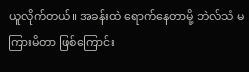ယူလိုက်တယ်။ အခန်းထဲ ရောက်နေတာမို့ ဘဲလ်သံ မကြားမိတာ ဖြစ်ကြောင်း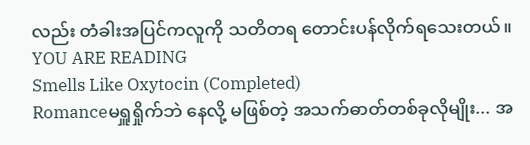လည်း တံခါးအပြင်ကလူကို သတိတရ တောင်းပန်လိုက်ရသေးတယ်။
YOU ARE READING
Smells Like Oxytocin (Completed)
Romanceမရှူရှိုက်ဘဲ နေလို့ မဖြစ်တဲ့ အသက်ဓာတ်တစ်ခုလိုမျိုး... အ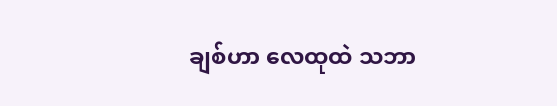ချစ်ဟာ လေထုထဲ သဘာ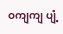ဝကျကျ ပျံ့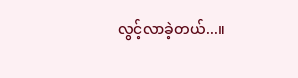လွင့်လာခဲ့တယ်...။